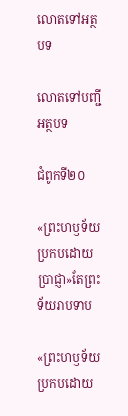លោតទៅអត្ថបទ

លោតទៅបញ្ជីអត្ថបទ

ជំពូកទី២០

«ព្រះហឫទ័យប្រកបដោយប្រាជ្ញា»តែព្រះទ័យរាបទាប

«ព្រះហឫទ័យប្រកបដោយ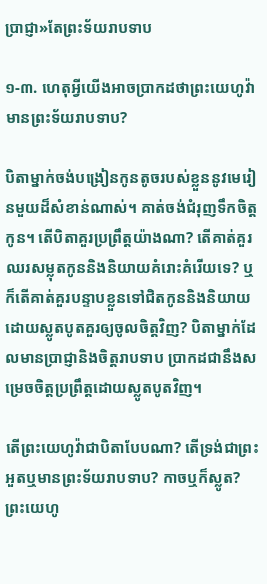ប្រាជ្ញា»តែព្រះទ័យរាបទាប

១-៣. ហេតុអ្វីយើងអាចប្រាកដថាព្រះយេហូវ៉ាមានព្រះទ័យរាបទាប?

បិតាម្នាក់ចង់បង្រៀនកូនតូចរបស់ខ្លួននូវមេរៀនមួយដ៏សំខាន់ណាស់។ គាត់ចង់ជំរុញទឹកចិត្ដកូន។ តើបិតាគួរប្រព្រឹត្ដយ៉ាងណា? តើគាត់គួរឈរសម្លុតកូននិងនិយាយគំរោះគំរើយទេ? ឬក៏តើគាត់គួរបន្ទាបខ្លួនទៅជិតកូននិងនិយាយដោយស្លូតបូតគួរឲ្យចូលចិត្ដវិញ? បិតាម្នាក់ដែលមានប្រាជ្ញានិងចិត្ដរាបទាប ប្រាកដជានឹងសម្រេចចិត្ដប្រព្រឹត្ដដោយស្លូតបូតវិញ។

តើព្រះយេហូវ៉ាជាបិតាបែបណា? តើទ្រង់ជាព្រះអួតឬមានព្រះទ័យរាបទាប? កាចឬក៏ស្លូត? ព្រះយេហូ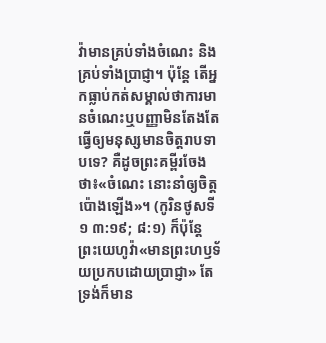វ៉ាមានគ្រប់ទាំងចំណេះ និងគ្រប់ទាំងប្រាជ្ញា។ ប៉ុន្ដែ តើអ្នកធ្លាប់កត់សម្គាល់ថាការមានចំណេះឬបញ្ញាមិនតែងតែធ្វើឲ្យមនុស្សមានចិត្ដរាបទាបទេ? គឺដូចព្រះគម្ពីរចែងថា៖«ចំណេះ នោះនាំឲ្យចិត្ដប៉ោងឡើង»។ (កូរិនថូសទី១ ៣:១៩; ៨:១) ក៏ប៉ុន្ដែ ព្រះយេហូវ៉ា«មានព្រះហឫទ័យប្រកបដោយប្រាជ្ញា» តែទ្រង់ក៏មាន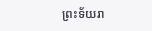ព្រះទ័យរា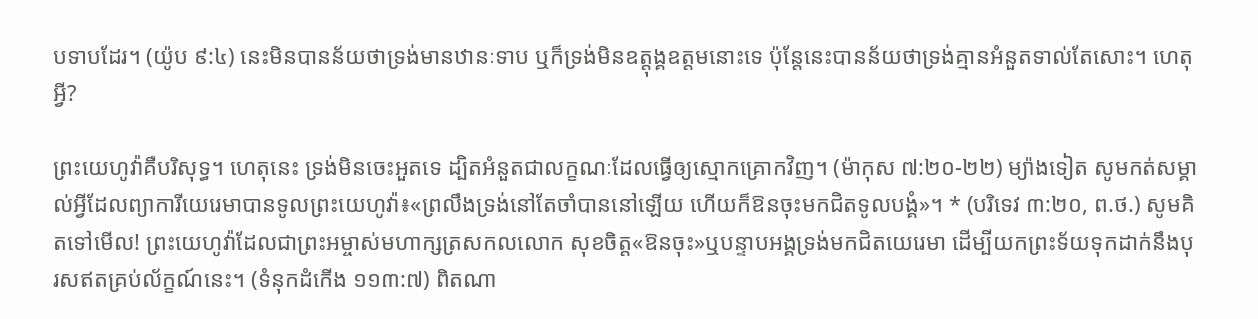បទាបដែរ។ (យ៉ូប ៩:៤) នេះមិនបានន័យថាទ្រង់មានឋានៈទាប ឬក៏ទ្រង់មិនឧត្ដុង្គឧត្ដមនោះទេ ប៉ុន្ដែនេះបានន័យថាទ្រង់គ្មានអំនួតទាល់តែសោះ។ ហេតុអ្វី?

ព្រះយេហូវ៉ាគឺបរិសុទ្ធ។ ហេតុនេះ ទ្រង់មិនចេះអួតទេ ដ្បិតអំនួតជាលក្ខណៈដែលធ្វើឲ្យស្មោកគ្រោកវិញ។ (ម៉ាកុស ៧:២០-២២) ម្យ៉ាងទៀត សូមកត់សម្គាល់អ្វីដែលព្យាការីយេរេមាបានទូលព្រះយេហូវ៉ា៖«ព្រលឹងទ្រង់នៅតែចាំបាននៅឡើយ ហើយក៏ឱនចុះមកជិតទូលបង្គំ»។ * (បរិទេវ ៣:២០, ព.ថ.) សូមគិតទៅមើល! ព្រះយេហូវ៉ាដែលជាព្រះអម្ចាស់មហាក្សត្រសកលលោក សុខចិត្ដ«ឱនចុះ»ឬបន្ទាបអង្គទ្រង់មកជិតយេរេមា ដើម្បីយកព្រះទ័យទុកដាក់នឹងបុរសឥតគ្រប់ល័ក្ខណ៍នេះ។ (ទំនុកដំកើង ១១៣:៧) ពិតណា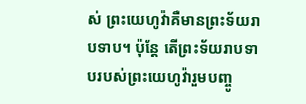ស់ ព្រះយេហូវ៉ាគឺមានព្រះទ័យរាបទាប។ ប៉ុន្ដែ តើព្រះទ័យរាបទាបរបស់ព្រះយេហូវ៉ារួមបញ្ចូ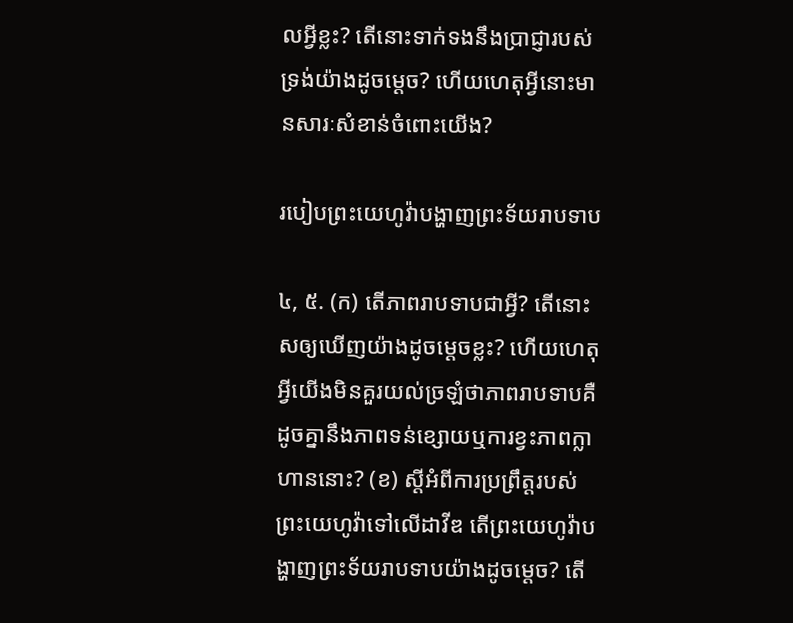លអ្វីខ្លះ? តើនោះទាក់ទងនឹងប្រាជ្ញារបស់ទ្រង់យ៉ាងដូចម្ដេច? ហើយហេតុអ្វីនោះមានសារៈសំខាន់ចំពោះយើង?

របៀបព្រះយេហូវ៉ាបង្ហាញព្រះទ័យរាបទាប

៤, ៥. (ក) តើភាពរាបទាបជាអ្វី? តើនោះសឲ្យឃើញយ៉ាងដូចម្ដេចខ្លះ? ហើយហេតុអ្វីយើងមិនគួរយល់ច្រឡំថាភាពរាបទាបគឺដូចគ្នានឹងភាពទន់ខ្សោយឬការខ្វះភាពក្លាហាននោះ? (ខ) ស្ដីអំពីការប្រព្រឹត្ដរបស់ព្រះយេហូវ៉ាទៅលើដាវីឌ តើព្រះយេហូវ៉ាបង្ហាញព្រះទ័យរាបទាបយ៉ាងដូចម្ដេច? តើ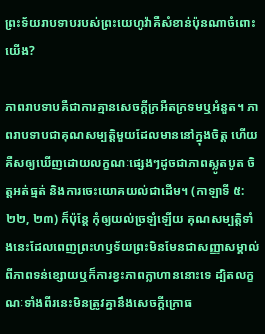ព្រះទ័យរាបទាបរបស់ព្រះយេហូវ៉ាគឺសំខាន់ប៉ុនណាចំពោះយើង?

ភាពរាបទាបគឺជាការគ្មានសេចក្ដីក្រអឺតក្រទមឬអំនួត។ ភាពរាបទាបជាគុណសម្បត្ដិមួយដែលមាននៅក្នុងចិត្ដ ហើយគឺសឲ្យឃើញដោយលក្ខណៈផ្សេងៗដូចជាភាពស្លូតបូត ចិត្ដអត់ធ្មត់ និងការចេះយោគយល់ជាដើម។ (កាឡាទី ៥:២២, ២៣) ក៏ប៉ុន្ដែ កុំឲ្យយល់ច្រឡំឡើយ គុណសម្បត្ដិទាំងនេះដែលពេញព្រះហឫទ័យព្រះមិនមែនជាសញ្ញាសម្គាល់ពីភាពទន់ខ្សោយឬក៏ការខ្វះភាពក្លាហាននោះទេ ដ្បិតលក្ខណៈទាំងពីរនេះមិនត្រូវគ្នានឹងសេចក្ដីក្រោធ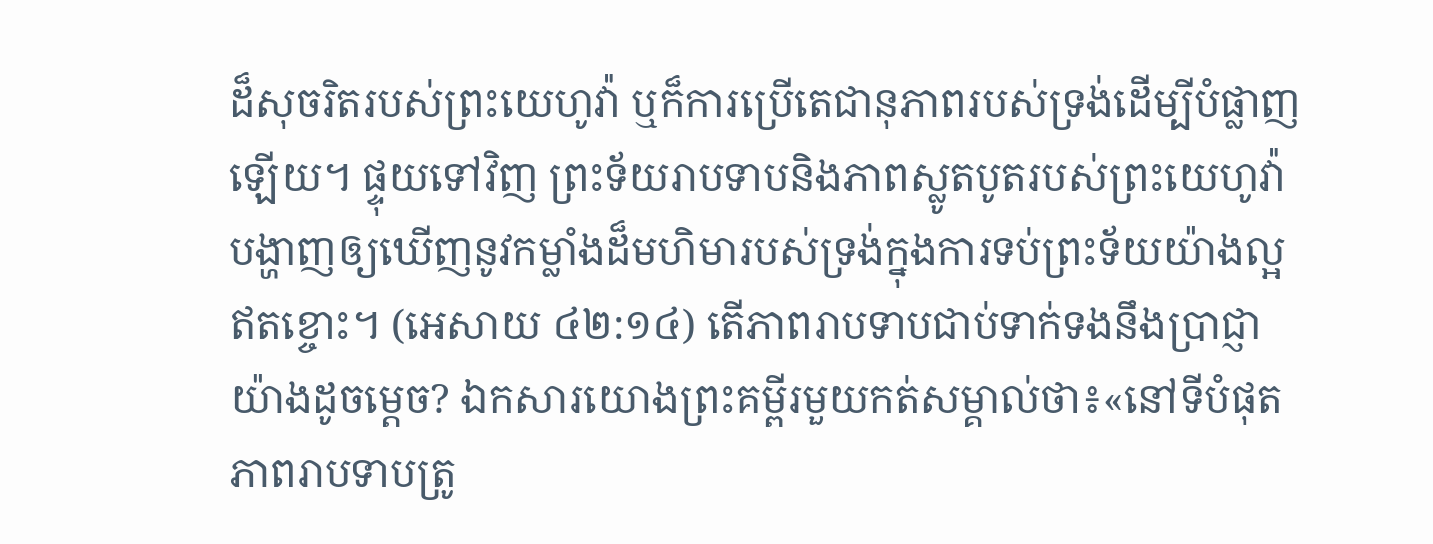ដ៏សុចរិតរបស់ព្រះយេហូវ៉ា ឬក៏ការប្រើតេជានុភាពរបស់ទ្រង់ដើម្បីបំផ្លាញឡើយ។ ផ្ទុយទៅវិញ ព្រះទ័យរាបទាបនិងភាពស្លូតបូតរបស់ព្រះយេហូវ៉ាបង្ហាញឲ្យឃើញនូវកម្លាំងដ៏មហិមារបស់ទ្រង់ក្នុងការទប់ព្រះទ័យយ៉ាងល្អឥតខ្ចោះ។ (អេសាយ ៤២:១៤) តើភាពរាបទាបជាប់ទាក់ទងនឹងប្រាជ្ញាយ៉ាងដូចម្ដេច? ឯកសារយោងព្រះគម្ពីរមួយកត់សម្គាល់ថា៖«នៅទីបំផុត ភាពរាបទាបត្រូ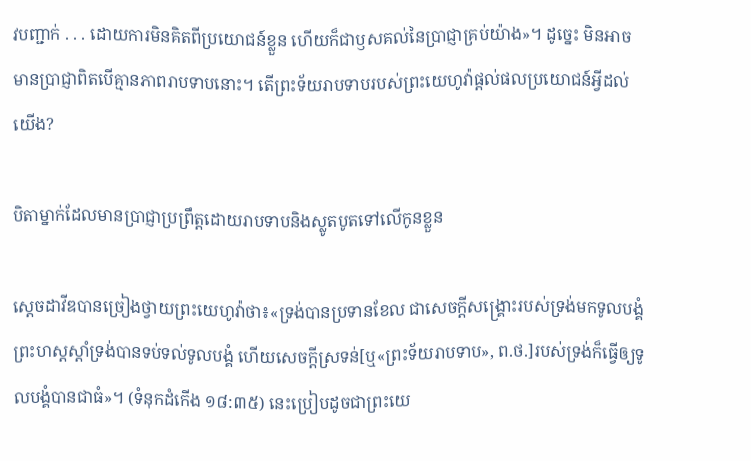វបញ្ជាក់ . . . ដោយការមិនគិតពីប្រយោជន៍ខ្លួន ហើយក៏ជាឫសគល់នៃប្រាជ្ញាគ្រប់យ៉ាង»។ ដូច្នេះ មិនអាចមានប្រាជ្ញាពិតបើគ្មានភាពរាបទាបនោះ។ តើព្រះទ័យរាបទាបរបស់ព្រះយេហូវ៉ាផ្ដល់ផលប្រយោជន៍អ្វីដល់យើង?

បិតាម្នាក់ដែលមានប្រាជ្ញាប្រព្រឹត្ដដោយរាបទាបនិងស្លូតបូតទៅលើកូនខ្លួន

ស្ដេចដាវីឌបានច្រៀងថ្វាយព្រះយេហូវ៉ាថា៖«ទ្រង់បានប្រទានខែល ជាសេចក្ដីសង្គ្រោះរបស់ទ្រង់មកទូលបង្គំ ព្រះហស្ដស្ដាំទ្រង់បានទប់ទល់ទូលបង្គំ ហើយសេចក្ដីស្រទន់[ឬ«ព្រះទ័យរាបទាប», ព.ថ.]របស់ទ្រង់ក៏ធ្វើឲ្យទូលបង្គំបានជាធំ»។ (ទំនុកដំកើង ១៨:៣៥) នេះប្រៀបដូចជាព្រះយេ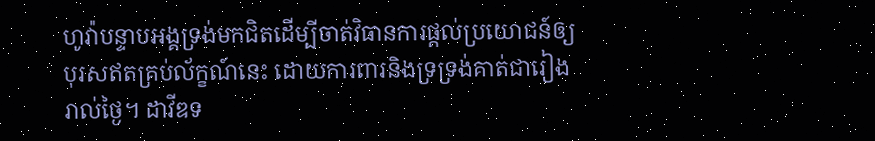ហូវ៉ាបន្ទាបអង្គទ្រង់មកជិតដើម្បីចាត់វិធានការផ្ដល់ប្រយោជន៍ឲ្យបុរសឥតគ្រប់ល័ក្ខណ៍នេះ ដោយការពារនិងទ្រទ្រង់គាត់ជារៀងរាល់ថ្ងៃ។ ដាវីឌទ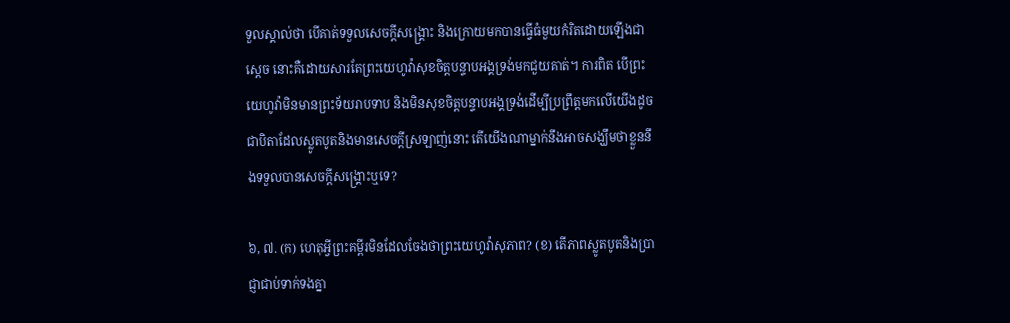ទួលស្គាល់ថា បើគាត់ទទួលសេចក្ដីសង្គ្រោះ និងក្រោយមកបានធ្វើធំមួយកំរិតដោយឡើងជាស្ដេច នោះគឺដោយសារតែព្រះយេហូវ៉ាសុខចិត្ដបន្ទាបអង្គទ្រង់មកជួយគាត់។ ការពិត បើព្រះយេហូវ៉ាមិនមានព្រះទ័យរាបទាប និងមិនសុខចិត្ដបន្ទាបអង្គទ្រង់ដើម្បីប្រព្រឹត្ដមកលើយើងដូចជាបិតាដែលស្លូតបូតនិងមានសេចក្ដីស្រឡាញ់នោះ តើយើងណាម្នាក់នឹងអាចសង្ឃឹមថាខ្លួននឹងទទួលបានសេចក្ដីសង្គ្រោះឬទេ?

៦, ៧. (ក) ហេតុអ្វីព្រះគម្ពីរមិនដែលចែងថាព្រះយេហូវ៉ាសុភាព? (ខ) តើភាពស្លូតបូតនិងប្រាជ្ញាជាប់ទាក់ទងគ្នា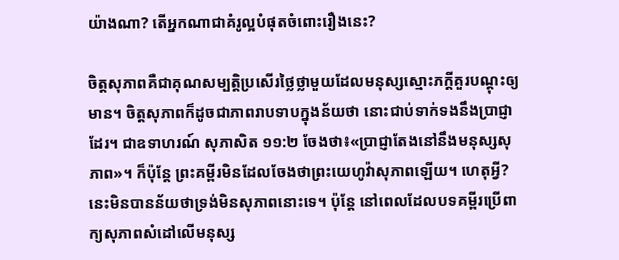យ៉ាងណា? តើអ្នកណាជាគំរូល្អបំផុតចំពោះរឿងនេះ?

ចិត្ដសុភាពគឺជាគុណសម្បត្ដិប្រសើរថ្លៃថ្លាមួយដែលមនុស្សស្មោះភក្ដីគួរបណ្ដុះឲ្យមាន។ ចិត្ដសុភាពក៏ដូចជាភាពរាបទាបក្នុងន័យថា នោះជាប់ទាក់ទងនឹងប្រាជ្ញាដែរ។ ជាឧទាហរណ៍ សុភាសិត ១១:២ ចែងថា៖«ប្រាជ្ញាតែងនៅនឹងមនុស្សសុភាព»។ ក៏ប៉ុន្ដែ ព្រះគម្ពីរមិនដែលចែងថាព្រះយេហូវ៉ាសុភាពឡើយ។ ហេតុអ្វី? នេះមិនបានន័យថាទ្រង់មិនសុភាពនោះទេ។ ប៉ុន្ដែ នៅពេលដែលបទគម្ពីរប្រើពាក្យសុភាពសំដៅលើមនុស្ស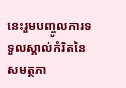នេះរួមបញ្ចូលការទទួលស្គាល់កំរិតនៃសមត្ថភា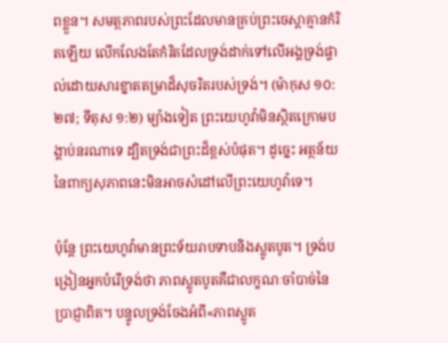ពខ្លួន។ សមត្ថភាពរបស់ព្រះដែលមានគ្រប់ព្រះចេស្តាគ្មានកំរិតឡើយ លើកលែងតែកំរិតដែលទ្រង់ដាក់ទៅលើអង្គទ្រង់ផ្ទាល់ដោយសារខ្នាតតម្រាដ៏សុចរិតរបស់ទ្រង់។ (ម៉ាកុស ១០:២៧; ទីតុស ១:២) ម្យ៉ាងទៀត ព្រះយេហូវ៉ាមិនស្ថិតក្រោមបង្គាប់នរណាទេ ដ្បិតទ្រង់ជាព្រះដ៏ខ្ពស់បំផុត។ ដូច្នេះ អត្ថន័យនៃពាក្យសុភាពនេះមិនអាចសំដៅលើព្រះយេហូវ៉ាទេ។

ប៉ុន្ដែ ព្រះយេហូវ៉ាមានព្រះទ័យរាបទាបនិងស្លូតបូត។ ទ្រង់បង្រៀនអ្នកបំរើទ្រង់ថា ភាពស្លូតបូតគឺជាលក្ខណៈចាំបាច់នៃប្រាជ្ញាពិត។ បន្ទូលទ្រង់ចែងអំពី«ភាពស្លូត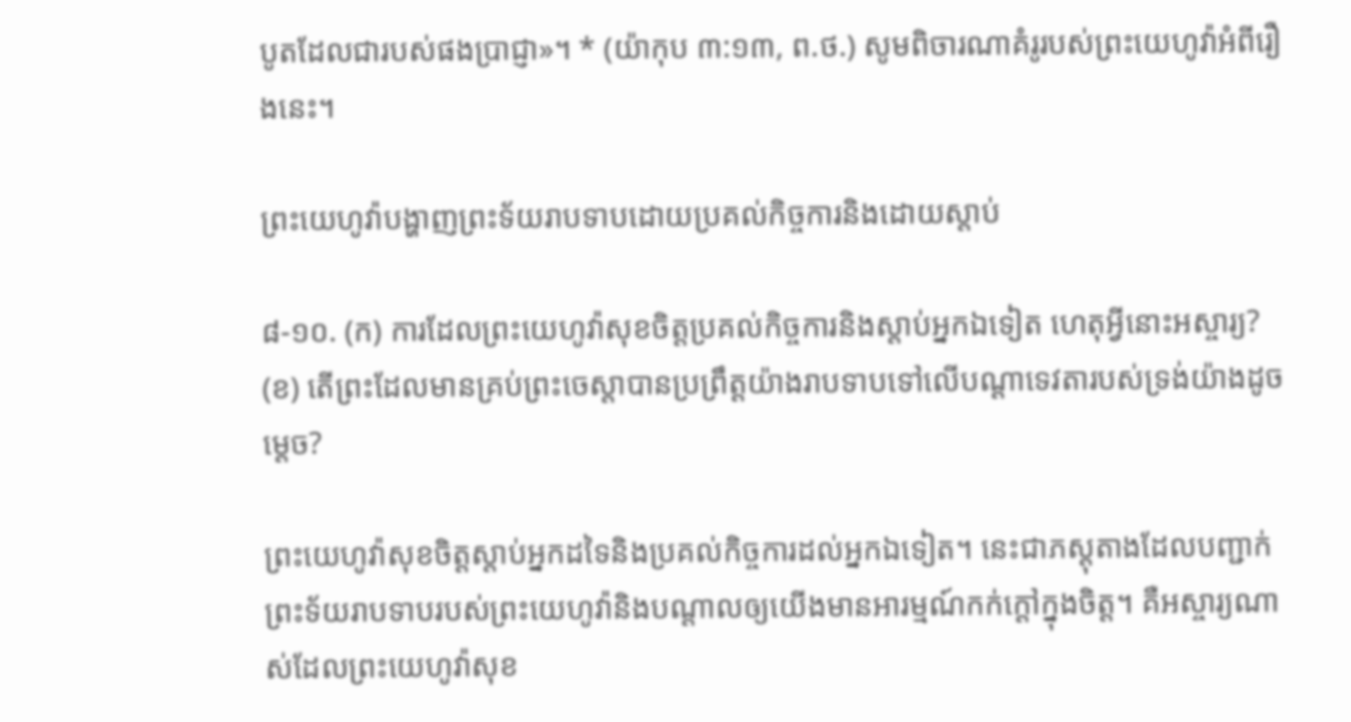បូតដែលជារបស់ផងប្រាជ្ញា»។ * (យ៉ាកុប ៣:១៣, ព.ថ.) សូមពិចារណាគំរូរបស់ព្រះយេហូវ៉ាអំពីរឿងនេះ។

ព្រះយេហូវ៉ាបង្ហាញព្រះទ័យរាបទាបដោយប្រគល់កិច្ចការនិងដោយស្តាប់

៨-១០. (ក) ការដែលព្រះយេហូវ៉ាសុខចិត្ដប្រគល់កិច្ចការនិងស្តាប់អ្នកឯទៀត ហេតុអ្វីនោះអស្ចារ្យ? (ខ) តើព្រះដែលមានគ្រប់ព្រះចេស្តាបានប្រព្រឹត្ដយ៉ាងរាបទាបទៅលើបណ្ដាទេវតារបស់ទ្រង់យ៉ាងដូចម្ដេច?

ព្រះយេហូវ៉ាសុខចិត្ដស្តាប់អ្នកដទៃនិងប្រគល់កិច្ចការដល់អ្នកឯទៀត។ នេះជាភស្ដុតាងដែលបញ្ជាក់ព្រះទ័យរាបទាបរបស់ព្រះយេហូវ៉ានិងបណ្ដាលឲ្យយើងមានអារម្មណ៍កក់ក្ដៅក្នុងចិត្ដ។ គឺអស្ចារ្យណាស់ដែលព្រះយេហូវ៉ាសុខ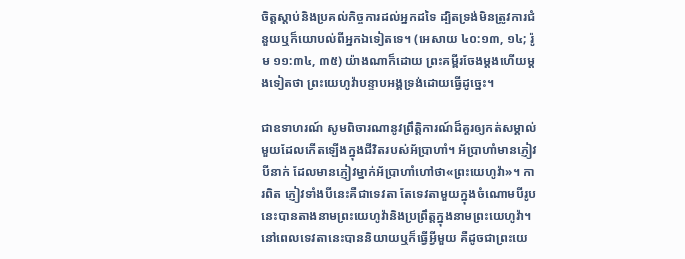ចិត្ដស្តាប់និងប្រគល់កិច្ចការដល់អ្នកដទៃ ដ្បិតទ្រង់មិនត្រូវការជំនួយឬក៏យោបល់ពីអ្នកឯទៀតទេ។ (អេសាយ ៤០:១៣, ១៤; រ៉ូម ១១:៣៤, ៣៥) យ៉ាងណាក៏ដោយ ព្រះគម្ពីរចែងម្ដងហើយម្ដងទៀតថា ព្រះយេហូវ៉ាបន្ទាបអង្គទ្រង់ដោយធ្វើដូច្នេះ។

ជាឧទាហរណ៍ សូមពិចារណានូវព្រឹត្ដិការណ៍ដ៏គួរឲ្យកត់សម្គាល់មួយដែលកើតឡើងក្នុងជីវិតរបស់អ័ប្រាហាំ។ អ័ប្រាហាំមានភ្ញៀវបីនាក់ ដែលមានភ្ញៀវម្នាក់អ័ប្រាហាំហៅថា«ព្រះយេហូវ៉ា»។ ការពិត ភ្ញៀវទាំងបីនេះគឺជាទេវតា តែទេវតាមួយក្នុងចំណោមបីរូបនេះបានតាងនាមព្រះយេហូវ៉ានិងប្រព្រឹត្ដក្នុងនាមព្រះយេហូវ៉ា។ នៅពេលទេវតានេះបាននិយាយឬក៏ធ្វើអ្វីមួយ គឺដូចជាព្រះយេ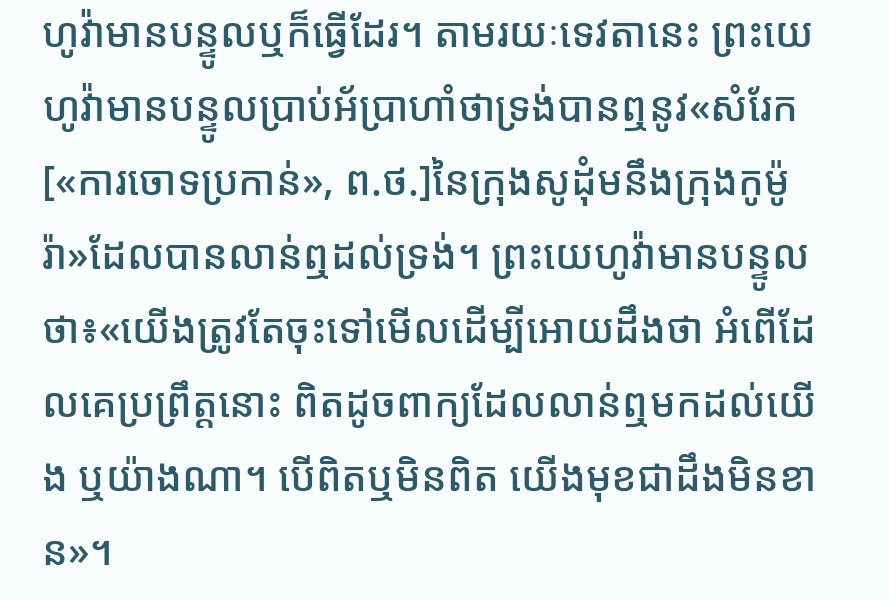ហូវ៉ាមានបន្ទូលឬក៏ធ្វើដែរ។ តាមរយៈទេវតានេះ ព្រះយេហូវ៉ាមានបន្ទូលប្រាប់អ័ប្រាហាំថាទ្រង់បានឮនូវ«សំរែក[«ការចោទប្រកាន់», ព.ថ.]នៃក្រុងសូដុំមនឹងក្រុងកូម៉ូរ៉ា»ដែលបានលាន់ឮដល់ទ្រង់។ ព្រះយេហូវ៉ាមានបន្ទូលថា៖«យើងត្រូវតែចុះទៅមើលដើម្បីអោយដឹងថា អំពើដែលគេប្រព្រឹត្ដនោះ ពិតដូចពាក្យដែលលាន់ឮមកដល់យើង ឬយ៉ាងណា។ បើពិតឬមិនពិត យើងមុខជាដឹងមិនខាន»។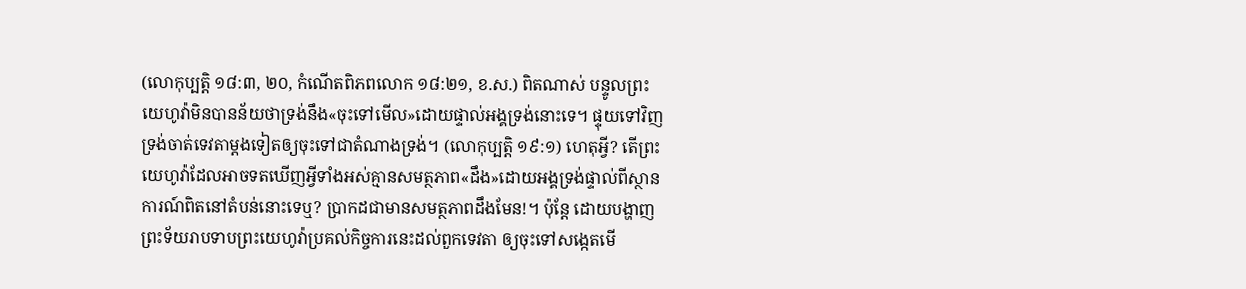(លោកុប្បត្ដិ ១៨:៣, ២០, កំណើតពិភពលោក ១៨:២១, ខ.ស.) ពិតណាស់ បន្ទូលព្រះយេហូវ៉ាមិនបានន័យថាទ្រង់នឹង«ចុះទៅមើល»ដោយផ្ទាល់អង្គទ្រង់នោះទេ។ ផ្ទុយទៅវិញ ទ្រង់ចាត់ទេវតាម្ដងទៀតឲ្យចុះទៅជាតំណាងទ្រង់។ (លោកុប្បត្ដិ ១៩:១) ហេតុអ្វី? តើព្រះយេហូវ៉ាដែលអាចទតឃើញអ្វីទាំងអស់គ្មានសមត្ថភាព«ដឹង»ដោយអង្គទ្រង់ផ្ទាល់ពីស្ថានការណ៍ពិតនៅតំបន់នោះទេឬ? ប្រាកដជាមានសមត្ថភាពដឹងមែន!។ ប៉ុន្ដែ ដោយបង្ហាញព្រះទ័យរាបទាបព្រះយេហូវ៉ាប្រគល់កិច្ចការនេះដល់ពួកទេវតា ឲ្យចុះទៅសង្កេតមើ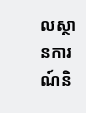លស្ថានការណ៍និ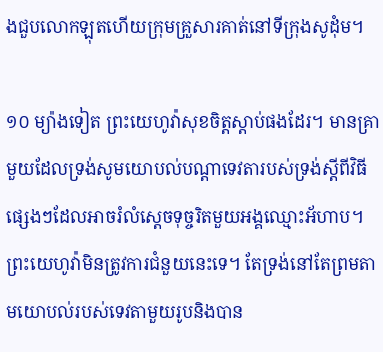ងជួបលោកឡុតហើយក្រុមគ្រួសារគាត់នៅទីក្រុងសូដុំម។

១០ ម្យ៉ាងទៀត ព្រះយេហូវ៉ាសុខចិត្ដស្តាប់ផងដែរ។ មានគ្រាមួយដែលទ្រង់សូមយោបល់បណ្ដាទេវតារបស់ទ្រង់ស្ដីពីវិធីផ្សេងៗដែលអាចរំលំស្ដេចទុច្ចរិតមួយអង្គឈ្មោះអ័ហាប។ ព្រះយេហូវ៉ាមិនត្រូវការជំនួយនេះទេ។ តែទ្រង់នៅតែព្រមតាមយោបល់របស់ទេវតាមួយរូបនិងបាន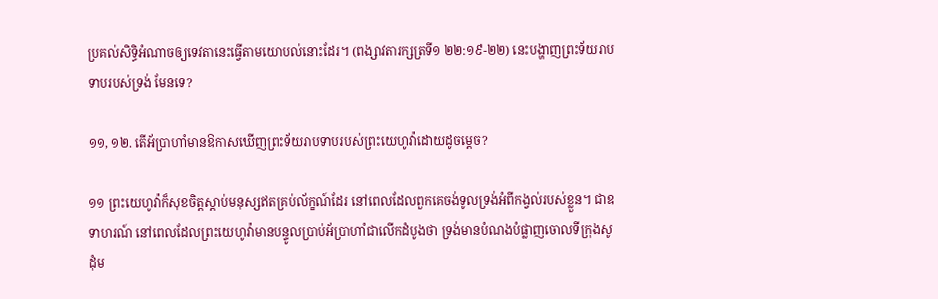ប្រគល់សិទ្ធិអំណាចឲ្យទេវតានេះធ្វើតាមយោបល់នោះដែរ។ (ពង្សាវតារក្សត្រទី១ ២២:១៩-២២) នេះបង្ហាញព្រះទ័យរាបទាបរបស់ទ្រង់ មែនទេ?

១១, ១២. តើអ័ប្រាហាំមានឱកាសឃើញព្រះទ័យរាបទាបរបស់ព្រះយេហូវ៉ាដោយដូចម្ដេច?

១១ ព្រះយេហូវ៉ាក៏សុខចិត្ដស្តាប់មនុស្សឥតគ្រប់ល័ក្ខណ៍ដែរ នៅពេលដែលពួកគេចង់ទូលទ្រង់អំពីកង្វល់របស់ខ្លួន។ ជាឧទាហរណ៍ នៅពេលដែលព្រះយេហូវ៉ាមានបន្ទូលប្រាប់អ័ប្រាហាំជាលើកដំបូងថា ទ្រង់មានបំណងបំផ្លាញចោលទីក្រុងសូដុំម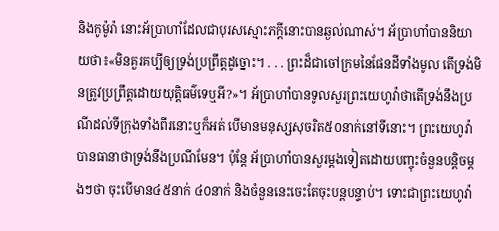និងកូម៉ូរ៉ា នោះអ័ប្រាហាំដែលជាបុរសស្មោះភក្ដីនោះបានឆ្ងល់ណាស់។ អ័ប្រាហាំបាននិយាយថា៖«មិនគួរគប្បីឲ្យទ្រង់ប្រព្រឹត្ដដូច្នោះ។ . . . ព្រះដ៏ជាចៅក្រមនៃផែនដីទាំងមូល តើទ្រង់មិនត្រូវប្រព្រឹត្ដដោយយុត្ដិធម៌ទេឬអី?»។ អ័ប្រាហាំបានទូលសួរព្រះយេហូវ៉ាថាតើទ្រង់នឹងប្រណីដល់ទីក្រុងទាំងពីរនោះឬក៏អត់ បើមានមនុស្សសុចរិត៥០នាក់នៅទីនោះ។ ព្រះយេហូវ៉ាបានធានាថាទ្រង់នឹងប្រណីមែន។ ប៉ុន្ដែ អ័ប្រាហាំបានសួរម្ដងទៀតដោយបញ្ចុះចំនួនបន្ដិចម្ដងៗថា ចុះបើមាន៤៥នាក់ ៤០នាក់ និងចំនួននេះចេះតែចុះបន្ដបន្ទាប់។ ទោះជាព្រះយេហូវ៉ា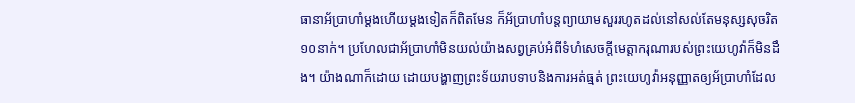ធានាអ័ប្រាហាំម្ដងហើយម្ដងទៀតក៏ពិតមែន ក៏អ័ប្រាហាំបន្ដព្យាយាមសួររហូតដល់នៅសល់តែមនុស្សសុចរិត១០នាក់។ ប្រហែលជាអ័ប្រាហាំមិនយល់យ៉ាងសព្វគ្រប់អំពីទំហំសេចក្ដីមេត្ដាករុណារបស់ព្រះយេហូវ៉ាក៏មិនដឹង។ យ៉ាងណាក៏ដោយ ដោយបង្ហាញព្រះទ័យរាបទាបនិងការអត់ធ្មត់ ព្រះយេហូវ៉ាអនុញ្ញាតឲ្យអ័ប្រាហាំដែល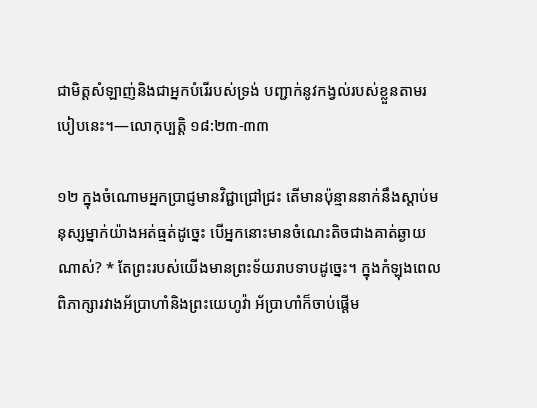ជាមិត្ដសំឡាញ់និងជាអ្នកបំរើរបស់ទ្រង់ បញ្ជាក់នូវកង្វល់របស់ខ្លួនតាមរបៀបនេះ។—លោកុប្បត្ដិ ១៨:២៣-៣៣

១២ ក្នុងចំណោមអ្នកប្រាជ្ញមានវិជ្ជាជ្រៅជ្រះ តើមានប៉ុន្មាននាក់នឹងស្តាប់មនុស្សម្នាក់យ៉ាងអត់ធ្មត់ដូច្នេះ បើអ្នកនោះមានចំណេះតិចជាងគាត់ឆ្ងាយណាស់? * តែព្រះរបស់យើងមានព្រះទ័យរាបទាបដូច្នេះ។ ក្នុងកំឡុងពេលពិភាក្សារវាងអ័ប្រាហាំនិងព្រះយេហូវ៉ា អ័ប្រាហាំក៏ចាប់ផ្ដើម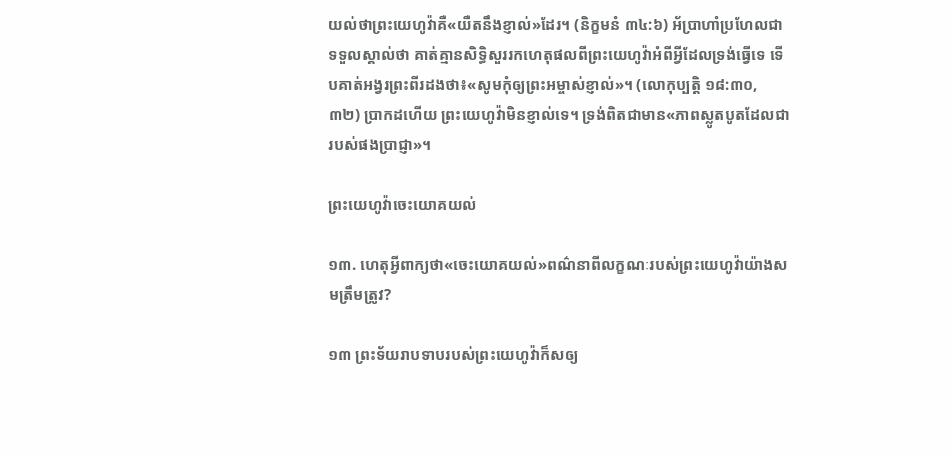យល់ថាព្រះយេហូវ៉ាគឺ«យឺតនឹងខ្ញាល់»ដែរ។ (និក្ខមនំ ៣៤:៦) អ័ប្រាហាំប្រហែលជាទទួលស្គាល់ថា គាត់គ្មានសិទ្ធិសួររកហេតុផលពីព្រះយេហូវ៉ាអំពីអ្វីដែលទ្រង់ធ្វើទេ ទើបគាត់អង្វរព្រះពីរដងថា៖«សូមកុំឲ្យព្រះអម្ចាស់ខ្ញាល់»។ (លោកុប្បត្ដិ ១៨:៣០, ៣២) ប្រាកដហើយ ព្រះយេហូវ៉ាមិនខ្ញាល់ទេ។ ទ្រង់ពិតជាមាន«ភាពស្លូតបូតដែលជារបស់ផងប្រាជ្ញា»។

ព្រះយេហូវ៉ាចេះយោគយល់

១៣. ហេតុអ្វីពាក្យថា«ចេះយោគយល់»ពណ៌នាពីលក្ខណៈរបស់ព្រះយេហូវ៉ាយ៉ាងសមត្រឹមត្រូវ?

១៣ ព្រះទ័យរាបទាបរបស់ព្រះយេហូវ៉ាក៏សឲ្យ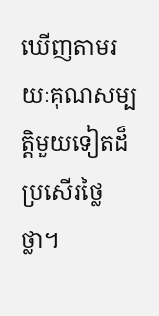ឃើញតាមរយៈគុណសម្បត្ដិមួយទៀតដ៏ប្រសើរថ្លៃថ្លា។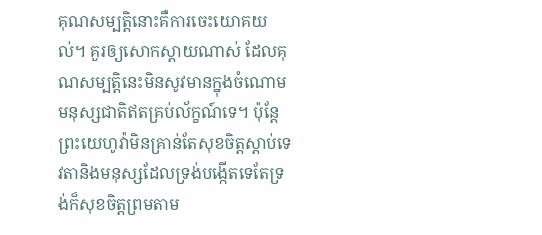គុណសម្បត្ដិនោះគឺការចេះយោគយល់។ គួរឲ្យសោកស្តាយណាស់ ដែលគុណសម្បត្ដិនេះមិនសូវមានក្នុងចំណោមមនុស្សជាតិឥតគ្រប់ល័ក្ខណ៍ទេ។ ប៉ុន្ដែ ព្រះយេហូវ៉ាមិនគ្រាន់តែសុខចិត្ដស្តាប់ទេវតានិងមនុស្សដែលទ្រង់បង្កើតទេតែទ្រង់ក៏សុខចិត្ដព្រមតាម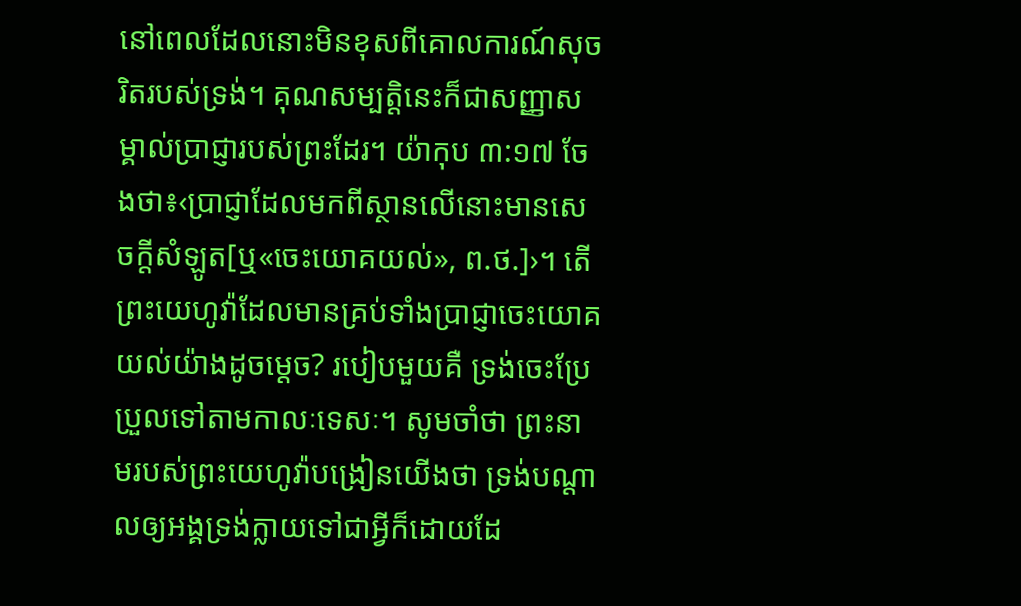នៅពេលដែលនោះមិនខុសពីគោលការណ៍សុចរិតរបស់ទ្រង់។ គុណសម្បត្ដិនេះក៏ជាសញ្ញាសម្គាល់ប្រាជ្ញារបស់ព្រះដែរ។ យ៉ាកុប ៣:១៧ ចែងថា៖‹ប្រាជ្ញាដែលមកពីស្ថានលើនោះមានសេចក្ដីសំឡូត[ឬ«ចេះយោគយល់», ព.ថ.]›។ តើព្រះយេហូវ៉ាដែលមានគ្រប់ទាំងប្រាជ្ញាចេះយោគយល់យ៉ាងដូចម្ដេច? របៀបមួយគឺ ទ្រង់ចេះប្រែប្រួលទៅតាមកាលៈទេសៈ។ សូមចាំថា ព្រះនាមរបស់ព្រះយេហូវ៉ាបង្រៀនយើងថា ទ្រង់បណ្ដាលឲ្យអង្គទ្រង់ក្លាយទៅជាអ្វីក៏ដោយដែ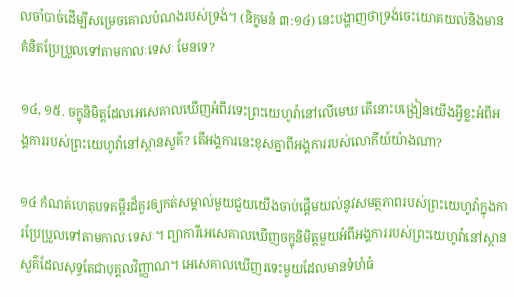លចាំបាច់ដើម្បីសម្រេចគោលបំណងរបស់ទ្រង់។ (និក្ខមនំ ៣:១៤) នេះបង្ហាញថាទ្រង់ចេះយោគយល់និងមានគំនិតប្រែប្រួលទៅតាមកាលៈទេសៈ មែនទេ?

១៤, ១៥. ចក្ខុនិមិត្ដដែលអេសេគាលឃើញអំពីរទេះព្រះយេហូវ៉ានៅលើមេឃ តើនោះបង្រៀនយើងអ្វីខ្លះអំពីអង្គការរបស់ព្រះយេហូវ៉ានៅស្ថានសួគ៌? តើអង្គការនេះខុសគ្នាពីអង្គការរបស់លោកីយ៍យ៉ាងណា?

១៤ កំណត់ហេតុបទគម្ពីរដ៏គួរឲ្យកត់សម្គាល់មួយជួយយើងចាប់ផ្ដើមយល់នូវសមត្ថភាពរបស់ព្រះយេហូវ៉ាក្នុងការប្រែប្រួលទៅតាមកាលៈទេសៈ។ ព្យាការីអេសេគាលឃើញចក្ខុនិមិត្ដមួយអំពីអង្គការរបស់ព្រះយេហូវ៉ានៅស្ថានសួគ៌ដែលសុទ្ធតែជាបុគ្គលវិញ្ញាណ។ អេសេគាលឃើញរទេះមួយដែលមានទំហំធំ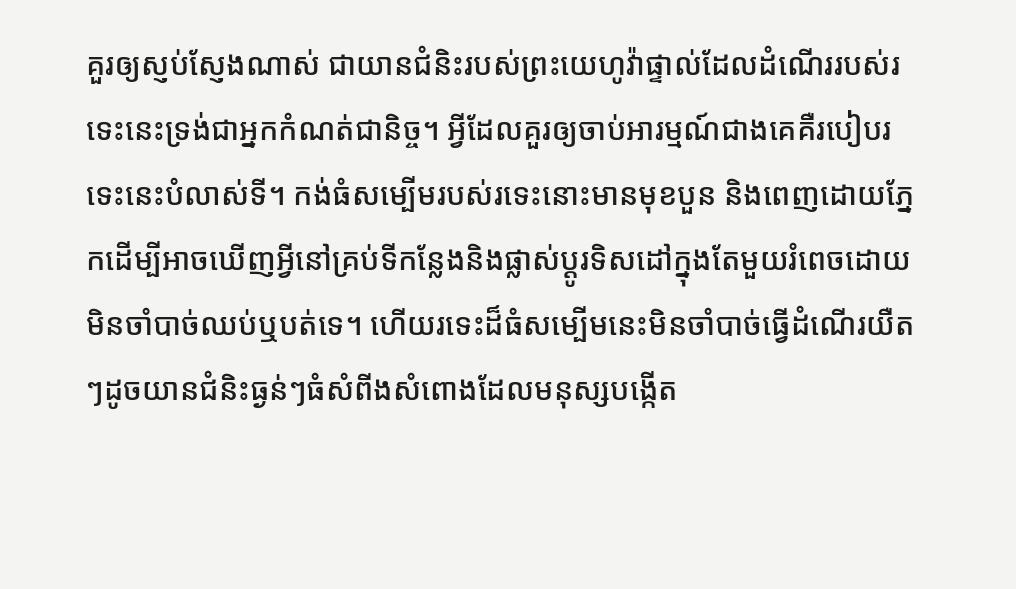គួរឲ្យស្ញប់ស្ញែងណាស់ ជាយានជំនិះរបស់ព្រះយេហូវ៉ាផ្ទាល់ដែលដំណើររបស់រទេះនេះទ្រង់ជាអ្នកកំណត់ជានិច្ច។ អ្វីដែលគួរឲ្យចាប់អារម្មណ៍ជាងគេគឺរបៀបរទេះនេះបំលាស់ទី។ កង់ធំសម្បើមរបស់រទេះនោះមានមុខបួន និងពេញដោយភ្នែកដើម្បីអាចឃើញអ្វីនៅគ្រប់ទីកន្លែងនិងផ្លាស់ប្ដូរទិសដៅក្នុងតែមួយរំពេចដោយមិនចាំបាច់ឈប់ឬបត់ទេ។ ហើយរទេះដ៏ធំសម្បើមនេះមិនចាំបាច់ធ្វើដំណើរយឺតៗដូចយានជំនិះធ្ងន់ៗធំសំពីងសំពោងដែលមនុស្សបង្កើត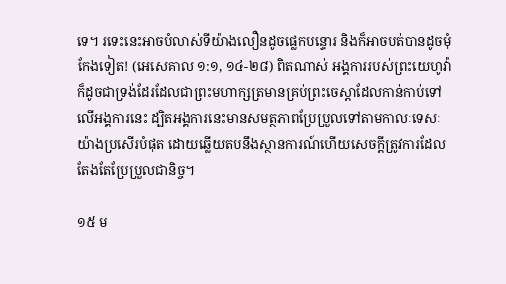ទេ។ រទេះនេះអាចបំលាស់ទីយ៉ាងលឿនដូចផ្លេកបន្ទោរ និងក៏អាចបត់បានដូចមុំកែងទៀត! (អេសេគាល ១:១, ១៤-២៨) ពិតណាស់ អង្គការរបស់ព្រះយេហូវ៉ាក៏ដូចជាទ្រង់ដែរដែលជាព្រះមហាក្សត្រមានគ្រប់ព្រះចេស្តាដែលកាន់កាប់ទៅលើអង្គការនេះ ដ្បិតអង្គការនេះមានសមត្ថភាពប្រែប្រួលទៅតាមកាលៈទេសៈយ៉ាងប្រសើរបំផុត ដោយឆ្លើយតបនឹងស្ថានការណ៍ហើយសេចក្ដីត្រូវការដែលតែងតែប្រែប្រួលជានិច្ច។

១៥ ម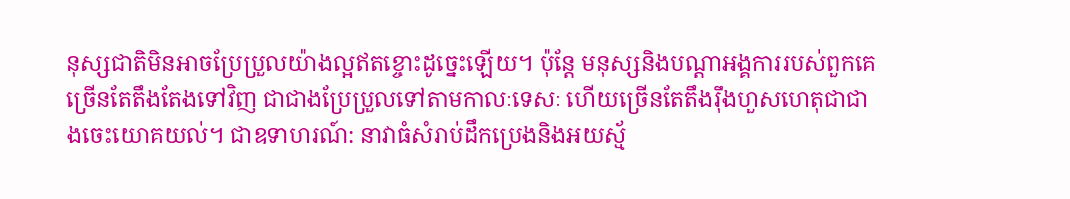នុស្សជាតិមិនអាចប្រែប្រួលយ៉ាងល្អឥតខ្ចោះដូច្នេះឡើយ។ ប៉ុន្ដែ មនុស្សនិងបណ្ដាអង្គការរបស់ពួកគេច្រើនតែតឹងតែងទៅវិញ ជាជាងប្រែប្រួលទៅតាមកាលៈទេសៈ ហើយច្រើនតែតឹងរ៉ឹងហួសហេតុជាជាងចេះយោគយល់។ ជាឧទាហរណ៍: នាវាធំសំរាប់ដឹកប្រេងនិងអយស្ម័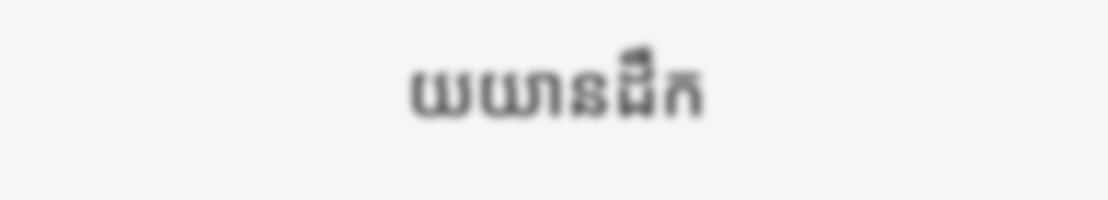យយានដឹក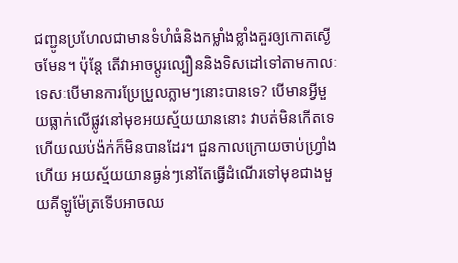ជញ្ជូនប្រហែលជាមានទំហំធំនិងកម្លាំងខ្លាំងគួរឲ្យកោតស្ងើចមែន។ ប៉ុន្ដែ តើវាអាចប្ដូរល្បឿននិងទិសដៅទៅតាមកាលៈទេសៈបើមានការប្រែប្រួលភ្លាមៗនោះបានទេ? បើមានអ្វីមួយធ្លាក់លើផ្លូវនៅមុខអយស្ម័យយាននោះ វាបត់មិនកើតទេ ហើយឈប់ង៉ក់ក៏មិនបានដែរ។ ជួនកាលក្រោយចាប់ហ្វ្រាំងហើយ អយស្ម័យយានធ្ងន់ៗនៅតែធ្វើដំណើរទៅមុខជាងមួយគីឡូម៉ែត្រទើបអាចឈ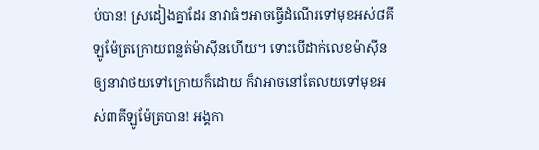ប់បាន! ស្រដៀងគ្នាដែរ នាវាធំៗអាចធ្វើដំណើរទៅមុខអស់៨គីឡូម៉ែត្រក្រោយពន្លត់ម៉ាស៊ីនហើយ។ ទោះបើដាក់លេខម៉ាស៊ីនឲ្យនាវាថយទៅក្រោយក៏ដោយ ក៏វាអាចនៅតែលយទៅមុខអស់៣គីឡូម៉ែត្របាន! អង្គកា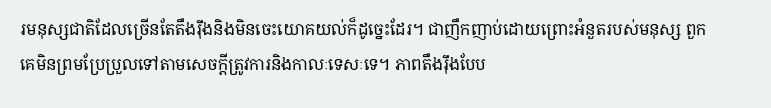រមនុស្សជាតិដែលច្រើនតែតឹងរ៉ឹងនិងមិនចេះយោគយល់ក៏ដូច្នេះដែរ។ ជាញឹកញាប់ដោយព្រោះអំនួតរបស់មនុស្ស ពួកគេមិនព្រមប្រែប្រួលទៅតាមសេចក្ដីត្រូវការនិងកាលៈទេសៈទេ។ ភាពតឹងរ៉ឹងបែប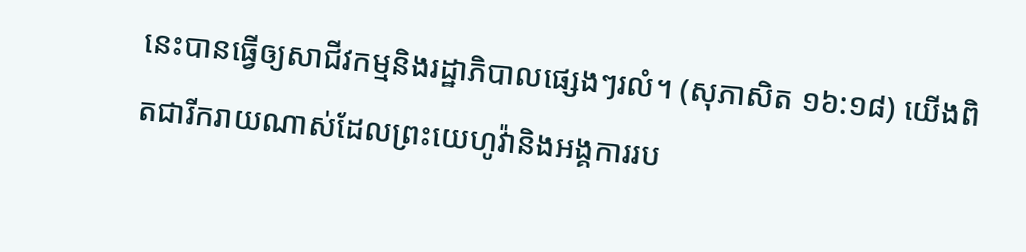នេះបានធ្វើឲ្យសាជីវកម្មនិងរដ្ឋាភិបាលផ្សេងៗរលំ។ (សុភាសិត ១៦:១៨) យើងពិតជារីករាយណាស់ដែលព្រះយេហូវ៉ានិងអង្គការរប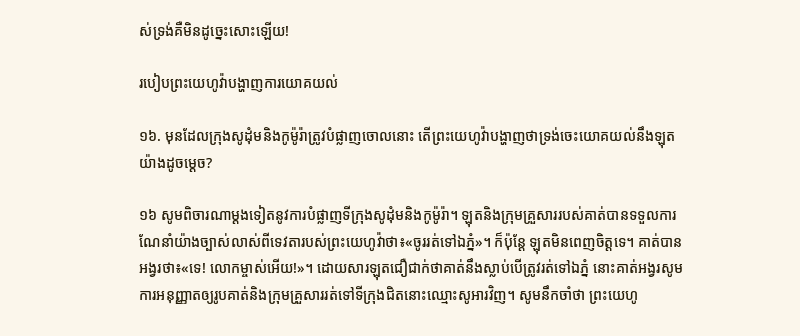ស់ទ្រង់គឺមិនដូច្នេះសោះឡើយ!

របៀបព្រះយេហូវ៉ាបង្ហាញការយោគយល់

១៦. មុនដែលក្រុងសូដុំមនិងកូម៉ូរ៉ាត្រូវបំផ្លាញចោលនោះ តើព្រះយេហូវ៉ាបង្ហាញថាទ្រង់ចេះយោគយល់នឹងឡុតយ៉ាងដូចម្ដេច?

១៦ សូមពិចារណាម្ដងទៀតនូវការបំផ្លាញទីក្រុងសូដុំមនិងកូម៉ូរ៉ា។ ឡុតនិងក្រុមគ្រួសាររបស់គាត់បានទទួលការណែនាំយ៉ាងច្បាស់លាស់ពីទេវតារបស់ព្រះយេហូវ៉ាថា៖«ចូររត់ទៅឯភ្នំ»។ ក៏ប៉ុន្ដែ ឡុតមិនពេញចិត្ដទេ។ គាត់បានអង្វរថា៖«ទេ! លោកម្ចាស់អើយ!»។ ដោយសារឡុតជឿជាក់ថាគាត់នឹងស្លាប់បើត្រូវរត់ទៅឯភ្នំ នោះគាត់អង្វរសូមការអនុញ្ញាតឲ្យរូបគាត់និងក្រុមគ្រួសាររត់ទៅទីក្រុងជិតនោះឈ្មោះសូអារវិញ។ សូមនឹកចាំថា ព្រះយេហូ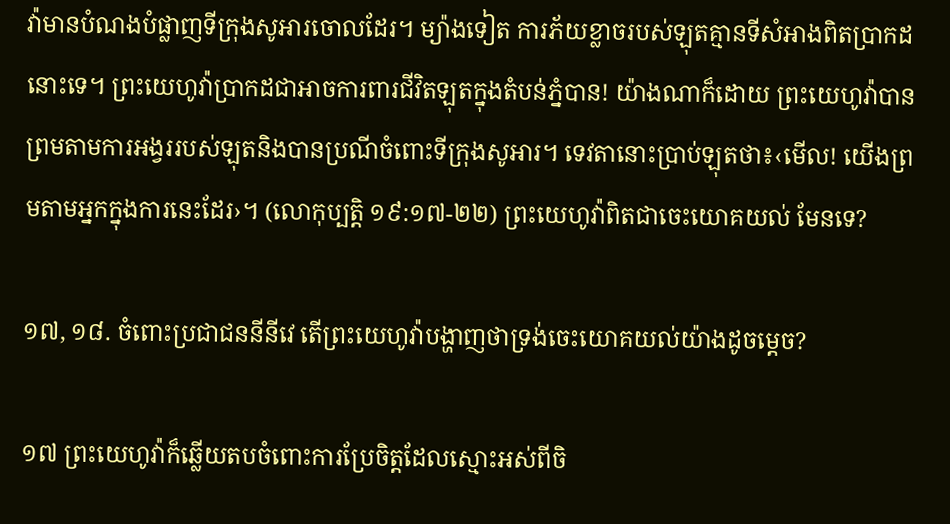វ៉ាមានបំណងបំផ្លាញទីក្រុងសូអារចោលដែរ។ ម្យ៉ាងទៀត ការភ័យខ្លាចរបស់ឡុតគ្មានទីសំអាងពិតប្រាកដនោះទេ។ ព្រះយេហូវ៉ាប្រាកដជាអាចការពារជីវិតឡុតក្នុងតំបន់ភ្នំបាន! យ៉ាងណាក៏ដោយ ព្រះយេហូវ៉ាបានព្រមតាមការអង្វររបស់ឡុតនិងបានប្រណីចំពោះទីក្រុងសូអារ។ ទេវតានោះប្រាប់ឡុតថា៖‹មើល! យើងព្រមតាមអ្នកក្នុងការនេះដែរ›។ (លោកុប្បត្ដិ ១៩:១៧-២២) ព្រះយេហូវ៉ាពិតជាចេះយោគយល់ មែនទេ?

១៧, ១៨. ចំពោះប្រជាជននីនីវេ តើព្រះយេហូវ៉ាបង្ហាញថាទ្រង់ចេះយោគយល់យ៉ាងដូចម្ដេច?

១៧ ព្រះយេហូវ៉ាក៏ឆ្លើយតបចំពោះការប្រែចិត្ដដែលស្មោះអស់ពីចិ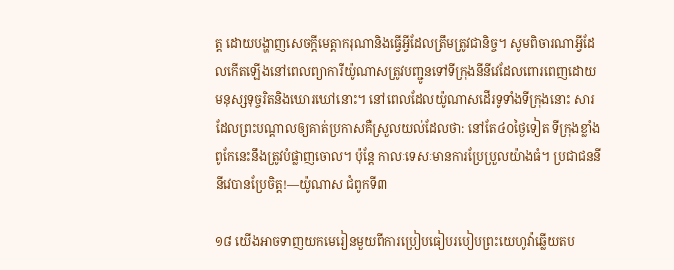ត្ដ ដោយបង្ហាញសេចក្ដីមេត្ដាករុណានិងធ្វើអ្វីដែលត្រឹមត្រូវជានិច្ច។ សូមពិចារណាអ្វីដែលកើតឡើងនៅពេលព្យាការីយ៉ូណាសត្រូវបញ្ជូនទៅទីក្រុងនីនីវេដែលពោរពេញដោយមនុស្សទុច្ចរិតនិងឃោរឃៅនោះ។ នៅពេលដែលយ៉ូណាសដើរទូទាំងទីក្រុងនោះ សារដែលព្រះបណ្ដាលឲ្យគាត់ប្រកាសគឺស្រួលយល់ដែលថា: នៅតែ៤០ថ្ងៃទៀត ទីក្រុងខ្លាំងពូកែនេះនឹងត្រូវបំផ្លាញចោល។ ប៉ុន្ដែ កាលៈទេសៈមានការប្រែប្រួលយ៉ាងធំ។ ប្រជាជននីនីវេបានប្រែចិត្ដ!—យ៉ូណាស ជំពូកទី៣

១៨ យើងអាចទាញយកមេរៀនមួយពីការប្រៀបធៀបរបៀបព្រះយេហូវ៉ាឆ្លើយតប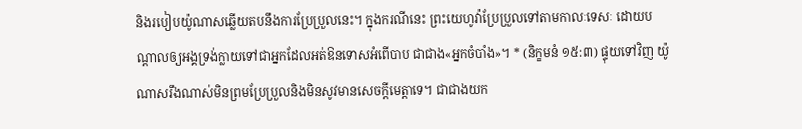និងរបៀបយ៉ូណាសឆ្លើយតបនឹងការប្រែប្រួលនេះ។ ក្នុងករណីនេះ ព្រះយេហូវ៉ាប្រែប្រួលទៅតាមកាលៈទេសៈ ដោយបណ្ដាលឲ្យអង្គទ្រង់ក្លាយទៅជាអ្នកដែលអត់ឱនទោសអំពើបាប ជាជាង«អ្នកចំបាំង»។ * (និក្ខមនំ ១៥:៣) ផ្ទុយទៅវិញ យ៉ូណាសរឹងណាស់មិនព្រមប្រែប្រួលនិងមិនសូវមានសេចក្ដីមេត្ដាទេ។ ជាជាងយក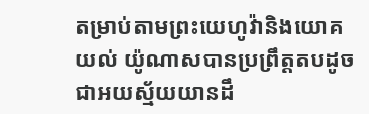តម្រាប់តាមព្រះយេហូវ៉ានិងយោគយល់ យ៉ូណាសបានប្រព្រឹត្ដតបដូចជាអយស្ម័យយានដឹ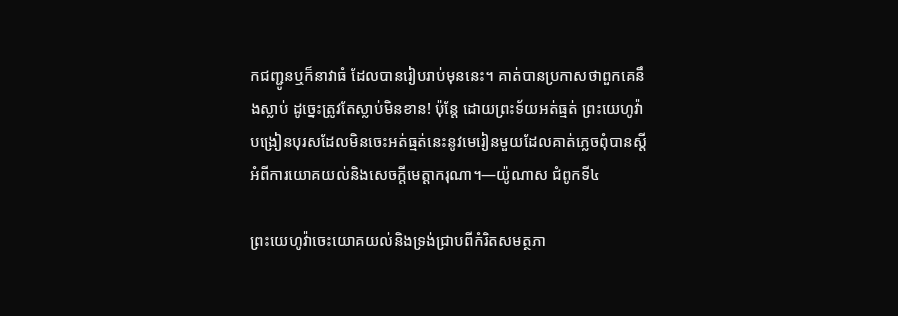កជញ្ជូនឬក៏នាវាធំ ដែលបានរៀបរាប់មុននេះ។ គាត់បានប្រកាសថាពួកគេនឹងស្លាប់ ដូច្នេះត្រូវតែស្លាប់មិនខាន! ប៉ុន្ដែ ដោយព្រះទ័យអត់ធ្មត់ ព្រះយេហូវ៉ាបង្រៀនបុរសដែលមិនចេះអត់ធ្មត់នេះនូវមេរៀនមួយដែលគាត់ភ្លេចពុំបានស្ដីអំពីការយោគយល់និងសេចក្ដីមេត្ដាករុណា។—យ៉ូណាស ជំពូកទី៤

ព្រះយេហូវ៉ាចេះយោគយល់និងទ្រង់ជ្រាបពីកំរិតសមត្ថភា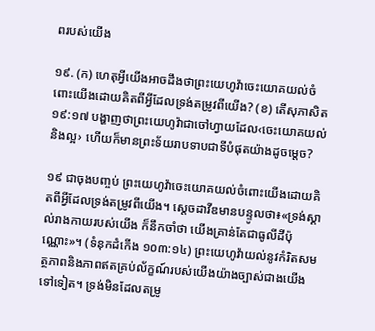ពរបស់យើង

១៩. (ក) ហេតុអ្វីយើងអាចដឹងថាព្រះយេហូវ៉ាចេះយោគយល់ចំពោះយើងដោយគិតពីអ្វីដែលទ្រង់តម្រូវពីយើង? (ខ) តើសុភាសិត ១៩:១៧ បង្ហាញថាព្រះយេហូវ៉ាជាចៅហ្វាយដែល‹ចេះយោគយល់និងល្អ› ហើយក៏មានព្រះទ័យរាបទាបជាទីបំផុតយ៉ាងដូចម្ដេច?

១៩ ជាចុងបញ្ចប់ ព្រះយេហូវ៉ាចេះយោគយល់ចំពោះយើងដោយគិតពីអ្វីដែលទ្រង់តម្រូវពីយើង។ ស្ដេចដាវីឌមានបន្ទូលថា៖«ទ្រង់ស្គាល់រាងកាយរបស់យើង ក៏នឹកចាំថា យើងគ្រាន់តែជាធូលីដីប៉ុណ្ណោះ»។ (ទំនុកដំកើង ១០៣:១៤) ព្រះយេហូវ៉ាយល់នូវកំរិតសមត្ថភាពនិងភាពឥតគ្រប់ល័ក្ខណ៍របស់យើងយ៉ាងច្បាស់ជាងយើងទៅទៀត។ ទ្រង់មិនដែលតម្រូ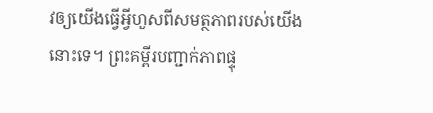វឲ្យយើងធ្វើអ្វីហួសពីសមត្ថភាពរបស់យើងនោះទេ។ ព្រះគម្ពីរបញ្ជាក់ភាពផ្ទុ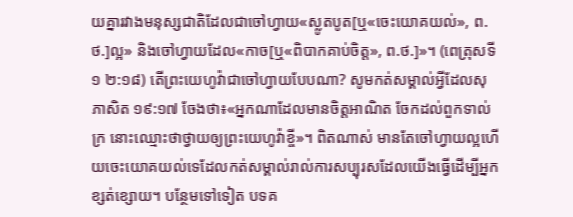យគ្នារវាងមនុស្សជាតិដែលជាចៅហ្វាយ«ស្លូតបូត[ឬ«ចេះយោគយល់», ព.ថ.]ល្អ» និងចៅហ្វាយដែល«កាច[ឬ«ពិបាកគាប់ចិត្ដ», ព.ថ.]»។ (ពេត្រុសទី១ ២:១៨) តើព្រះយេហូវ៉ាជាចៅហ្វាយបែបណា? សូមកត់សម្គាល់អ្វីដែលសុភាសិត ១៩:១៧ ចែងថា៖«អ្នកណាដែលមានចិត្ដអាណិត ចែកដល់ពួកទាល់ក្រ នោះឈ្មោះថាថ្វាយឲ្យព្រះយេហូវ៉ាខ្ចី»។ ពិតណាស់ មានតែចៅហ្វាយល្អហើយចេះយោគយល់ទេដែលកត់សម្គាល់រាល់ការសប្បុរសដែលយើងធ្វើដើម្បីអ្នកខ្សត់ខ្សោយ។ បន្ថែមទៅទៀត បទគ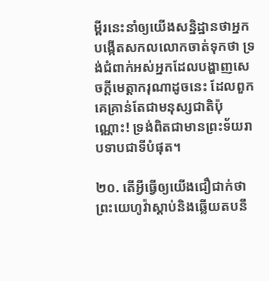ម្ពីរនេះនាំឲ្យយើងសន្និដ្ឋានថាអ្នកបង្កើតសកលលោកចាត់ទុកថា ទ្រង់ជំពាក់អស់អ្នកដែលបង្ហាញសេចក្ដីមេត្ដាករុណាដូចនេះ ដែលពួកគេគ្រាន់តែជាមនុស្សជាតិប៉ុណ្ណោះ! ទ្រង់ពិតជាមានព្រះទ័យរាបទាបជាទីបំផុត។

២០. តើអ្វីធ្វើឲ្យយើងជឿជាក់ថាព្រះយេហូវ៉ាស្តាប់និងឆ្លើយតបនឹ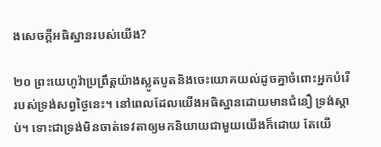ងសេចក្ដីអធិស្ឋានរបស់យើង?

២០ ព្រះយេហូវ៉ាប្រព្រឹត្ដយ៉ាងស្លូតបូតនិងចេះយោគយល់ដូចគ្នាចំពោះអ្នកបំរើរបស់ទ្រង់សព្វថ្ងៃនេះ។ នៅពេលដែលយើងអធិស្ឋានដោយមានជំនឿ ទ្រង់ស្តាប់។ ទោះជាទ្រង់មិនចាត់ទេវតាឲ្យមកនិយាយជាមួយយើងក៏ដោយ តែយើ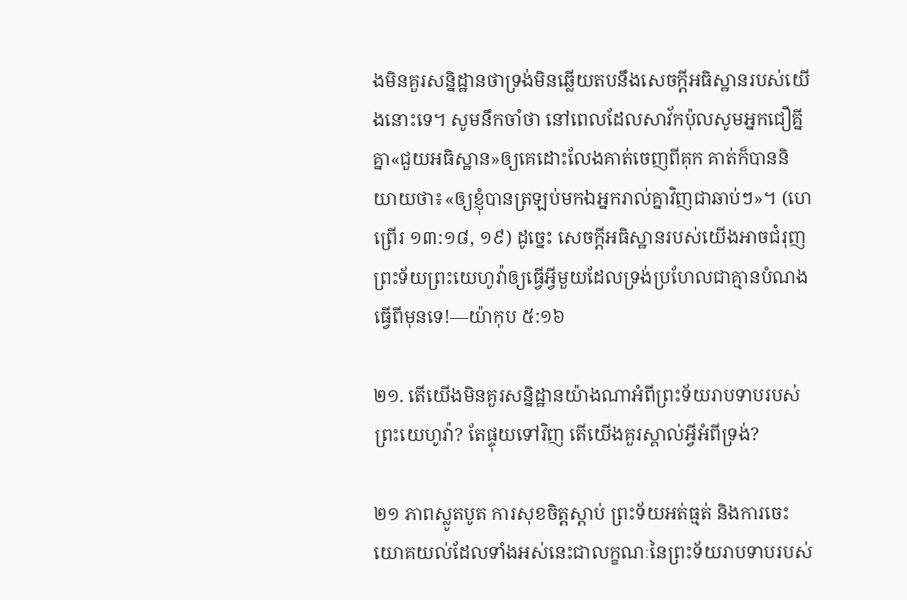ងមិនគួរសន្និដ្ឋានថាទ្រង់មិនឆ្លើយតបនឹងសេចក្ដីអធិស្ឋានរបស់យើងនោះទេ។ សូមនឹកចាំថា នៅពេលដែលសាវ័កប៉ុលសូមអ្នកជឿគ្នីគ្នា«ជួយអធិស្ឋាន»ឲ្យគេដោះលែងគាត់ចេញពីគុក គាត់ក៏បាននិយាយថា៖«ឲ្យខ្ញុំបានត្រឡប់មកឯអ្នករាល់គ្នាវិញជាឆាប់ៗ»។ (ហេព្រើរ ១៣:១៨, ១៩) ដូច្នេះ សេចក្ដីអធិស្ឋានរបស់យើងអាចជំរុញព្រះទ័យព្រះយេហូវ៉ាឲ្យធ្វើអ្វីមួយដែលទ្រង់ប្រហែលជាគ្មានបំណងធ្វើពីមុនទេ!—យ៉ាកុប ៥:១៦

២១. តើយើងមិនគួរសន្និដ្ឋានយ៉ាងណាអំពីព្រះទ័យរាបទាបរបស់ព្រះយេហូវ៉ា? តែផ្ទុយទៅវិញ តើយើងគួរស្គាល់អ្វីអំពីទ្រង់?

២១ ភាពស្លូតបូត ការសុខចិត្ដស្តាប់ ព្រះទ័យអត់ធ្មត់ និងការចេះយោគយល់ដែលទាំងអស់នេះជាលក្ខណៈនៃព្រះទ័យរាបទាបរបស់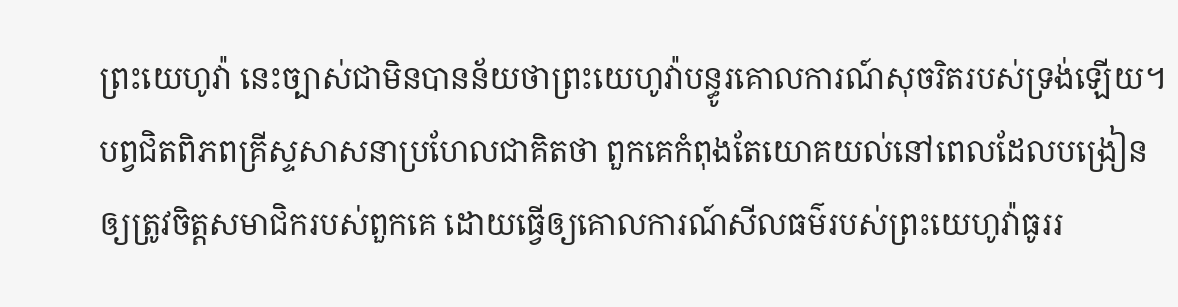ព្រះយេហូវ៉ា នេះច្បាស់ជាមិនបានន័យថាព្រះយេហូវ៉ាបន្ធូរគោលការណ៍សុចរិតរបស់ទ្រង់ឡើយ។ បព្វជិតពិភពគ្រីស្ទសាសនាប្រហែលជាគិតថា ពួកគេកំពុងតែយោគយល់នៅពេលដែលបង្រៀនឲ្យត្រូវចិត្ដសមាជិករបស់ពួកគេ ដោយធ្វើឲ្យគោលការណ៍សីលធម៌របស់ព្រះយេហូវ៉ាធូររ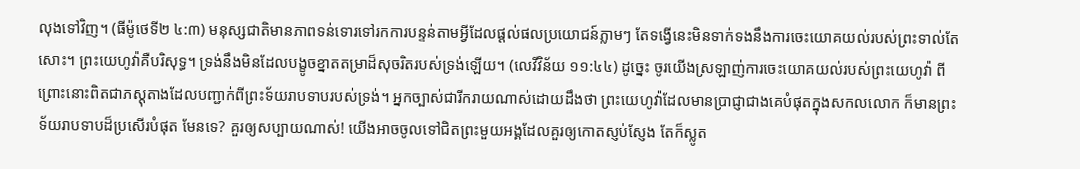លុងទៅវិញ។ (ធីម៉ូថេទី២ ៤:៣) មនុស្សជាតិមានភាពទន់ទោរទៅរកការបន្ទន់តាមអ្វីដែលផ្ដល់ផលប្រយោជន៍ភ្លាមៗ តែទង្វើនេះមិនទាក់ទងនឹងការចេះយោគយល់របស់ព្រះទាល់តែសោះ។ ព្រះយេហូវ៉ាគឺបរិសុទ្ធ។ ទ្រង់នឹងមិនដែលបង្ខូចខ្នាតតម្រាដ៏សុចរិតរបស់ទ្រង់ឡើយ។ (លេវីវិន័យ ១១:៤៤) ដូច្នេះ ចូរយើងស្រឡាញ់ការចេះយោគយល់របស់ព្រះយេហូវ៉ា ពីព្រោះនោះពិតជាភស្ដុតាងដែលបញ្ជាក់ពីព្រះទ័យរាបទាបរបស់ទ្រង់។ អ្នកច្បាស់ជារីករាយណាស់ដោយដឹងថា ព្រះយេហូវ៉ាដែលមានប្រាជ្ញាជាងគេបំផុតក្នុងសកលលោក ក៏មានព្រះទ័យរាបទាបដ៏ប្រសើរបំផុត មែនទេ? គួរឲ្យសប្បាយណាស់! យើងអាចចូលទៅជិតព្រះមួយអង្គដែលគួរឲ្យកោតស្ញប់ស្ញែង តែក៏ស្លូត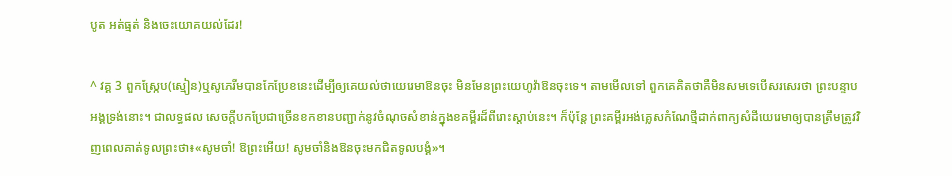បូត អត់ធ្មត់ និងចេះយោគយល់ដែរ!

^ វគ្គ 3 ពួកស្ក្រែប(ស្មៀន)ឬសូភេរីមបានកែប្រែខនេះដើម្បីឲ្យគេយល់ថាយេរេមាឱនចុះ មិនមែនព្រះយេហូវ៉ាឱនចុះទេ។ តាមមើលទៅ ពួកគេគិតថាគឺមិនសមទេបើសរសេរថា ព្រះបន្ទាបអង្គទ្រង់នោះ។ ជាលទ្ធផល សេចក្ដីបកប្រែជាច្រើនខកខានបញ្ជាក់នូវចំណុចសំខាន់ក្នុងខគម្ពីរដ៏ពីរោះស្តាប់នេះ។ ក៏ប៉ុន្ដែ ព្រះគម្ពីរអង់គ្លេសកំណែថ្មីដាក់ពាក្យសំដីយេរេមាឲ្យបានត្រឹមត្រូវវិញពេលគាត់ទូលព្រះថា៖«សូមចាំ! ឱព្រះអើយ! សូមចាំនិងឱនចុះមកជិតទូលបង្គំ»។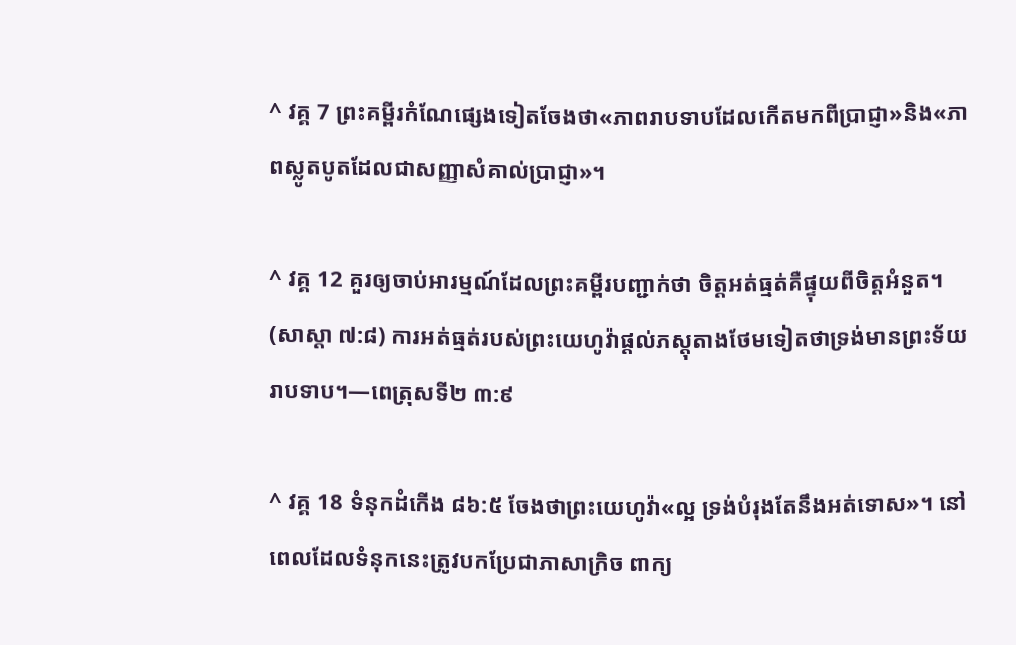^ វគ្គ 7 ព្រះគម្ពីរកំណែផ្សេងទៀតចែងថា«ភាពរាបទាបដែលកើតមកពីប្រាជ្ញា»និង«ភាពស្លូតបូតដែលជាសញ្ញាសំគាល់ប្រាជ្ញា»។

^ វគ្គ 12 គួរឲ្យចាប់អារម្មណ៍ដែលព្រះគម្ពីរបញ្ជាក់ថា ចិត្ដអត់ធ្មត់គឺផ្ទុយពីចិត្ដអំនួត។ (សាស្តា ៧:៨) ការអត់ធ្មត់របស់ព្រះយេហូវ៉ាផ្ដល់ភស្ដុតាងថែមទៀតថាទ្រង់មានព្រះទ័យរាបទាប។—ពេត្រុសទី២ ៣:៩

^ វគ្គ 18 ទំនុកដំកើង ៨៦:៥ ចែងថាព្រះយេហូវ៉ា«ល្អ ទ្រង់បំរុងតែនឹងអត់ទោស»។ នៅពេលដែលទំនុកនេះត្រូវបកប្រែជាភាសាក្រិច ពាក្យ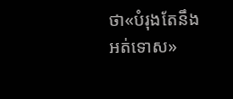ថា«បំរុងតែនឹងអត់ទោស»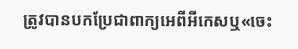ត្រូវបានបកប្រែជាពាក្យអេពីអីកេសឬ«ចេះ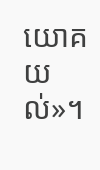យោគយល់»។